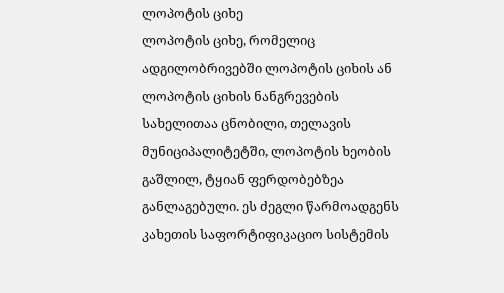ლოპოტის ციხე
ლოპოტის ციხე, რომელიც ადგილობრივებში ლოპოტის ციხის ან ლოპოტის ციხის ნანგრევების სახელითაა ცნობილი, თელავის მუნიციპალიტეტში, ლოპოტის ხეობის გაშლილ, ტყიან ფერდობებზეა განლაგებული. ეს ძეგლი წარმოადგენს კახეთის საფორტიფიკაციო სისტემის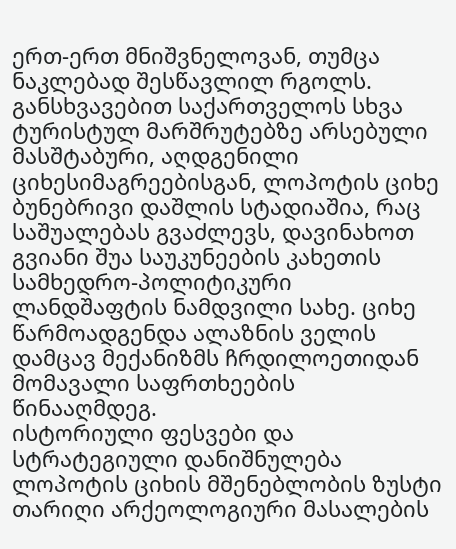ერთ-ერთ მნიშვნელოვან, თუმცა ნაკლებად შესწავლილ რგოლს. განსხვავებით საქართველოს სხვა ტურისტულ მარშრუტებზე არსებული მასშტაბური, აღდგენილი ციხესიმაგრეებისგან, ლოპოტის ციხე ბუნებრივი დაშლის სტადიაშია, რაც საშუალებას გვაძლევს, დავინახოთ გვიანი შუა საუკუნეების კახეთის სამხედრო-პოლიტიკური ლანდშაფტის ნამდვილი სახე. ციხე წარმოადგენდა ალაზნის ველის დამცავ მექანიზმს ჩრდილოეთიდან მომავალი საფრთხეების წინააღმდეგ.
ისტორიული ფესვები და სტრატეგიული დანიშნულება
ლოპოტის ციხის მშენებლობის ზუსტი თარიღი არქეოლოგიური მასალების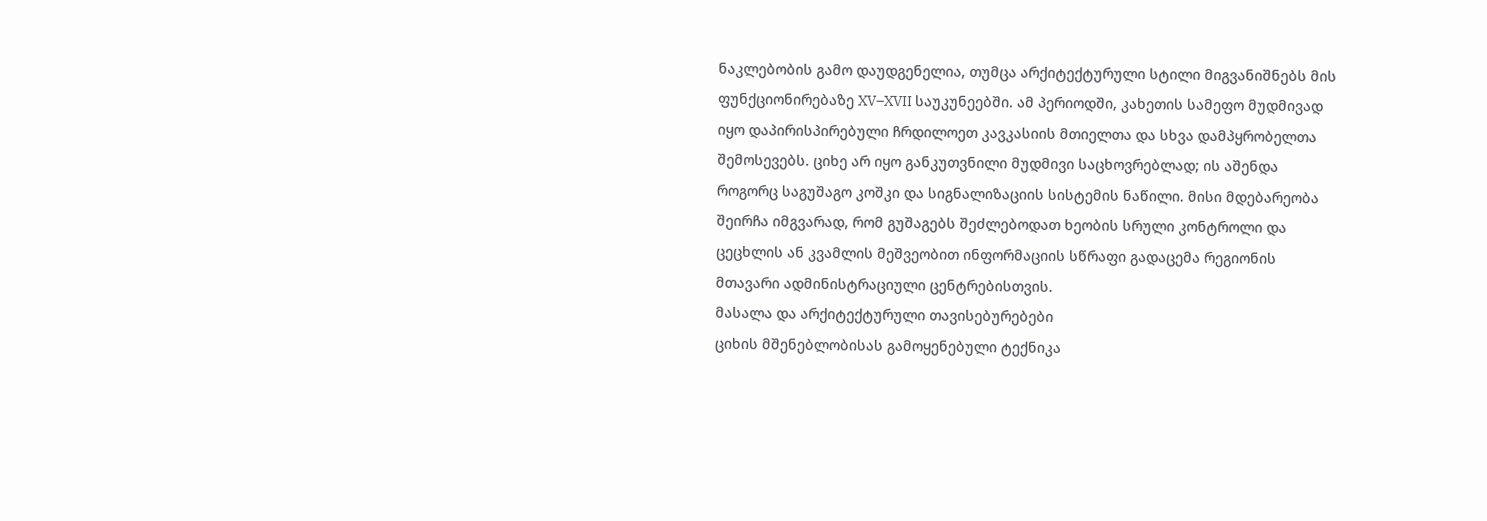ნაკლებობის გამო დაუდგენელია, თუმცა არქიტექტურული სტილი მიგვანიშნებს მის ფუნქციონირებაზე XV–XVII საუკუნეებში. ამ პერიოდში, კახეთის სამეფო მუდმივად იყო დაპირისპირებული ჩრდილოეთ კავკასიის მთიელთა და სხვა დამპყრობელთა შემოსევებს. ციხე არ იყო განკუთვნილი მუდმივი საცხოვრებლად; ის აშენდა როგორც საგუშაგო კოშკი და სიგნალიზაციის სისტემის ნაწილი. მისი მდებარეობა შეირჩა იმგვარად, რომ გუშაგებს შეძლებოდათ ხეობის სრული კონტროლი და ცეცხლის ან კვამლის მეშვეობით ინფორმაციის სწრაფი გადაცემა რეგიონის მთავარი ადმინისტრაციული ცენტრებისთვის.
მასალა და არქიტექტურული თავისებურებები
ციხის მშენებლობისას გამოყენებული ტექნიკა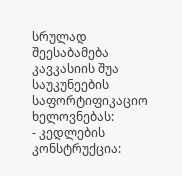სრულად შეესაბამება კავკასიის შუა საუკუნეების საფორტიფიკაციო ხელოვნებას:
- კედლების კონსტრუქცია: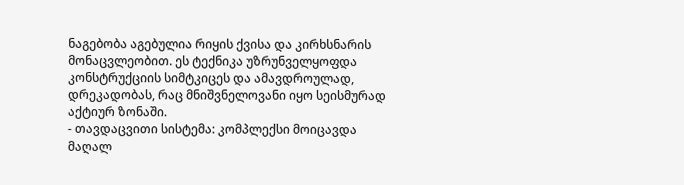ნაგებობა აგებულია რიყის ქვისა და კირხსნარის მონაცვლეობით. ეს ტექნიკა უზრუნველყოფდა კონსტრუქციის სიმტკიცეს და ამავდროულად, დრეკადობას, რაც მნიშვნელოვანი იყო სეისმურად აქტიურ ზონაში.
- თავდაცვითი სისტემა: კომპლექსი მოიცავდა მაღალ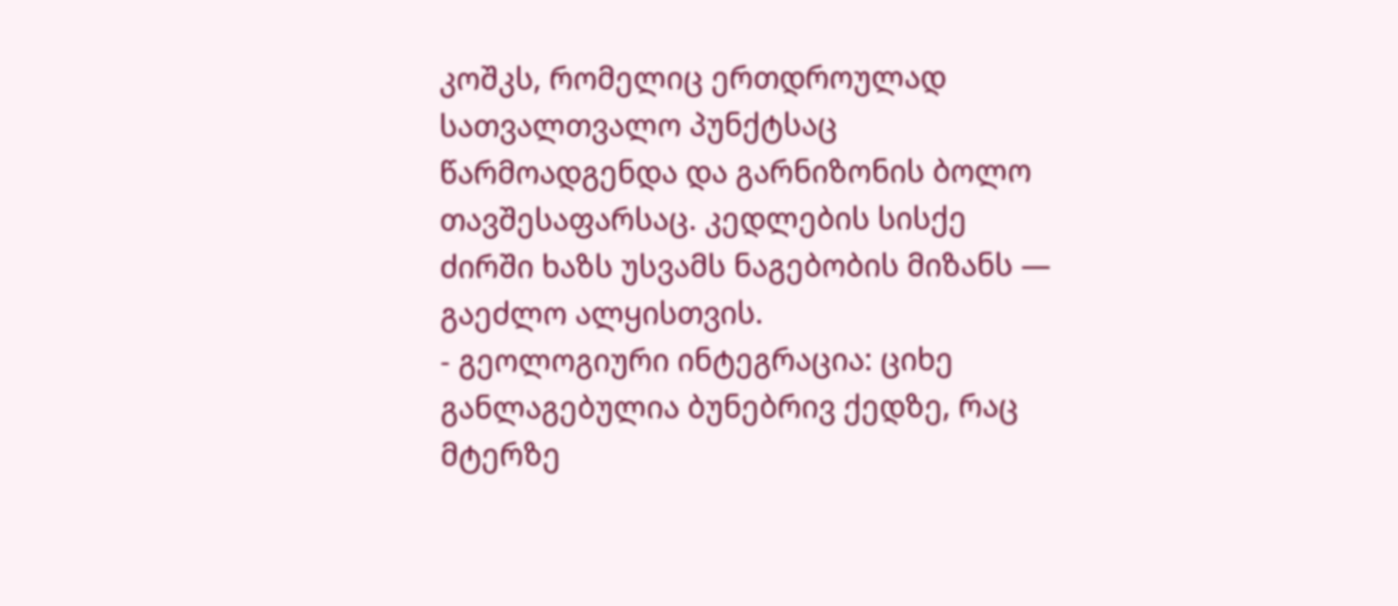კოშკს, რომელიც ერთდროულად სათვალთვალო პუნქტსაც წარმოადგენდა და გარნიზონის ბოლო თავშესაფარსაც. კედლების სისქე ძირში ხაზს უსვამს ნაგებობის მიზანს — გაეძლო ალყისთვის.
- გეოლოგიური ინტეგრაცია: ციხე განლაგებულია ბუნებრივ ქედზე, რაც მტერზე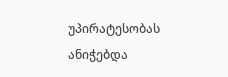უპირატესობას ანიჭებდა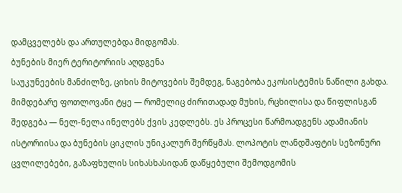დამცველებს და ართულებდა მიდგომას.
ბუნების მიერ ტერიტორიის აღდგენა
საუკუნეების მანძილზე, ციხის მიტოვების შემდეგ, ნაგებობა ეკოსისტემის ნაწილი გახდა. მიმდებარე ფოთლოვანი ტყე — რომელიც ძირითადად მუხის, რცხილისა და წიფლისგან შედგება — ნელ-ნელა ინელებს ქვის კედლებს. ეს პროცესი წარმოადგენს ადამიანის ისტორიისა და ბუნების ციკლის უნიკალურ შერწყმას. ლოპოტის ლანდშაფტის სეზონური ცვლილებები, გაზაფხულის სიხასხასიდან დაწყებული შემოდგომის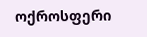ოქროსფერი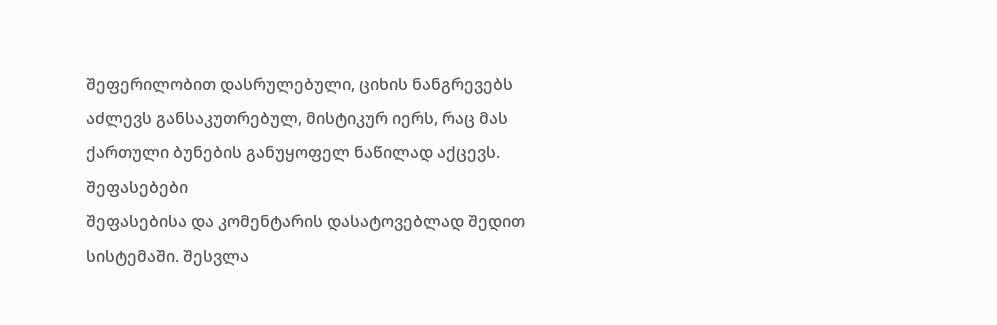შეფერილობით დასრულებული, ციხის ნანგრევებს აძლევს განსაკუთრებულ, მისტიკურ იერს, რაც მას ქართული ბუნების განუყოფელ ნაწილად აქცევს.
შეფასებები
შეფასებისა და კომენტარის დასატოვებლად შედით სისტემაში. შესვლა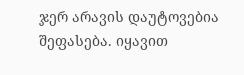ჯერ არავის დაუტოვებია შეფასება. იყავით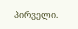პირველი.